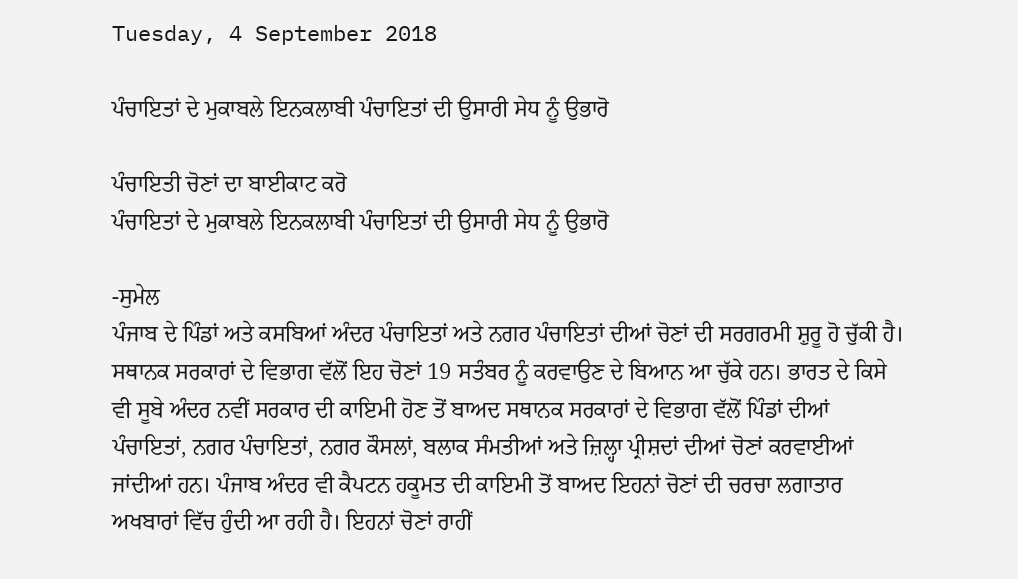Tuesday, 4 September 2018

ਪੰਚਾਇਤਾਂ ਦੇ ਮੁਕਾਬਲੇ ਇਨਕਲਾਬੀ ਪੰਚਾਇਤਾਂ ਦੀ ਉਸਾਰੀ ਸੇਧ ਨੂੰ ਉਭਾਰੋ

ਪੰਚਾਇਤੀ ਚੋਣਾਂ ਦਾ ਬਾਈਕਾਟ ਕਰੋ
ਪੰਚਾਇਤਾਂ ਦੇ ਮੁਕਾਬਲੇ ਇਨਕਲਾਬੀ ਪੰਚਾਇਤਾਂ ਦੀ ਉਸਾਰੀ ਸੇਧ ਨੂੰ ਉਭਾਰੋ

-ਸੁਮੇਲ
ਪੰਜਾਬ ਦੇ ਪਿੰਡਾਂ ਅਤੇ ਕਸਬਿਆਂ ਅੰਦਰ ਪੰਚਾਇਤਾਂ ਅਤੇ ਨਗਰ ਪੰਚਾਇਤਾਂ ਦੀਆਂ ਚੋਣਾਂ ਦੀ ਸਰਗਰਮੀ ਸ਼ੁਰੂ ਹੋ ਚੁੱਕੀ ਹੈ। ਸਥਾਨਕ ਸਰਕਾਰਾਂ ਦੇ ਵਿਭਾਗ ਵੱਲੋਂ ਇਹ ਚੋਣਾਂ 19 ਸਤੰਬਰ ਨੂੰ ਕਰਵਾਉਣ ਦੇ ਬਿਆਨ ਆ ਚੁੱਕੇ ਹਨ। ਭਾਰਤ ਦੇ ਕਿਸੇ ਵੀ ਸੂਬੇ ਅੰਦਰ ਨਵੀਂ ਸਰਕਾਰ ਦੀ ਕਾਇਮੀ ਹੋਣ ਤੋਂ ਬਾਅਦ ਸਥਾਨਕ ਸਰਕਾਰਾਂ ਦੇ ਵਿਭਾਗ ਵੱਲੋਂ ਪਿੰਡਾਂ ਦੀਆਂ ਪੰਚਾਇਤਾਂ, ਨਗਰ ਪੰਚਾਇਤਾਂ, ਨਗਰ ਕੌਸਲਾਂ, ਬਲਾਕ ਸੰਮਤੀਆਂ ਅਤੇ ਜ਼ਿਲ੍ਹਾ ਪ੍ਰੀਸ਼ਦਾਂ ਦੀਆਂ ਚੋਣਾਂ ਕਰਵਾਈਆਂ ਜਾਂਦੀਆਂ ਹਨ। ਪੰਜਾਬ ਅੰਦਰ ਵੀ ਕੈਪਟਨ ਹਕੂਮਤ ਦੀ ਕਾਇਮੀ ਤੋਂ ਬਾਅਦ ਇਹਨਾਂ ਚੋਣਾਂ ਦੀ ਚਰਚਾ ਲਗਾਤਾਰ ਅਖਬਾਰਾਂ ਵਿੱਚ ਹੁੰਦੀ ਆ ਰਹੀ ਹੈ। ਇਹਨਾਂ ਚੋਣਾਂ ਰਾਹੀਂ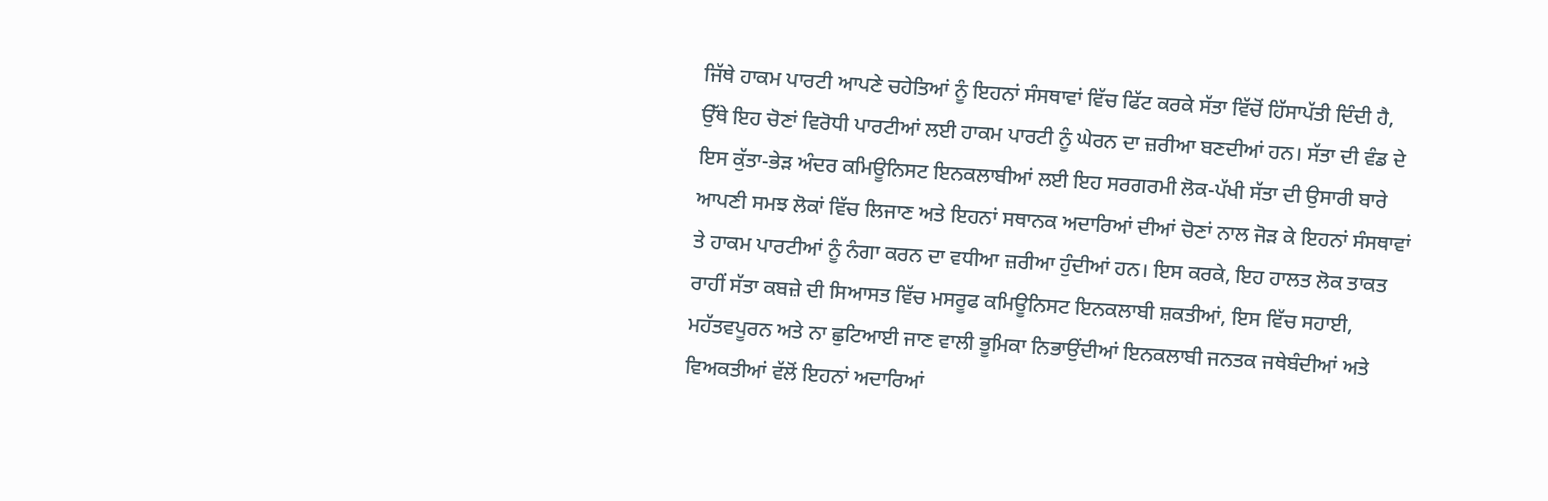ਜਿੱਥੇ ਹਾਕਮ ਪਾਰਟੀ ਆਪਣੇ ਚਹੇਤਿਆਂ ਨੂੰ ਇਹਨਾਂ ਸੰਸਥਾਵਾਂ ਵਿੱਚ ਫਿੱਟ ਕਰਕੇ ਸੱਤਾ ਵਿੱਚੋਂ ਹਿੱਸਾਪੱਤੀ ਦਿੰਦੀ ਹੈ, ਉੱਥੇ ਇਹ ਚੋਣਾਂ ਵਿਰੋਧੀ ਪਾਰਟੀਆਂ ਲਈ ਹਾਕਮ ਪਾਰਟੀ ਨੂੰ ਘੇਰਨ ਦਾ ਜ਼ਰੀਆ ਬਣਦੀਆਂ ਹਨ। ਸੱਤਾ ਦੀ ਵੰਡ ਦੇ ਇਸ ਕੁੱਤਾ-ਭੇੜ ਅੰਦਰ ਕਮਿਊਨਿਸਟ ਇਨਕਲਾਬੀਆਂ ਲਈ ਇਹ ਸਰਗਰਮੀ ਲੋਕ-ਪੱਖੀ ਸੱਤਾ ਦੀ ਉਸਾਰੀ ਬਾਰੇ ਆਪਣੀ ਸਮਝ ਲੋਕਾਂ ਵਿੱਚ ਲਿਜਾਣ ਅਤੇ ਇਹਨਾਂ ਸਥਾਨਕ ਅਦਾਰਿਆਂ ਦੀਆਂ ਚੋਣਾਂ ਨਾਲ ਜੋੜ ਕੇ ਇਹਨਾਂ ਸੰਸਥਾਵਾਂ ਤੇ ਹਾਕਮ ਪਾਰਟੀਆਂ ਨੂੰ ਨੰਗਾ ਕਰਨ ਦਾ ਵਧੀਆ ਜ਼ਰੀਆ ਹੁੰਦੀਆਂ ਹਨ। ਇਸ ਕਰਕੇ, ਇਹ ਹਾਲਤ ਲੋਕ ਤਾਕਤ ਰਾਹੀਂ ਸੱਤਾ ਕਬਜ਼ੇ ਦੀ ਸਿਆਸਤ ਵਿੱਚ ਮਸਰੂਫ ਕਮਿਊਨਿਸਟ ਇਨਕਲਾਬੀ ਸ਼ਕਤੀਆਂ, ਇਸ ਵਿੱਚ ਸਹਾਈ, ਮਹੱਤਵਪੂਰਨ ਅਤੇ ਨਾ ਛੁਟਿਆਈ ਜਾਣ ਵਾਲੀ ਭੂਮਿਕਾ ਨਿਭਾਉਂਦੀਆਂ ਇਨਕਲਾਬੀ ਜਨਤਕ ਜਥੇਬੰਦੀਆਂ ਅਤੇ ਵਿਅਕਤੀਆਂ ਵੱਲੋਂ ਇਹਨਾਂ ਅਦਾਰਿਆਂ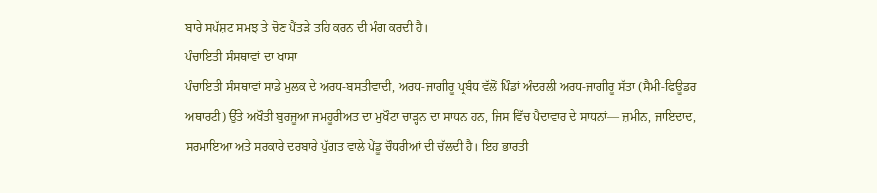ਬਾਰੇ ਸਪੱਸ਼ਟ ਸਮਝ ਤੇ ਚੋਣ ਪੈਂਤੜੇ ਤਹਿ ਕਰਨ ਦੀ ਮੰਗ ਕਰਦੀ ਹੈ।
ਪੰਚਾਇਤੀ ਸੰਸਥਾਵਾਂ ਦਾ ਖਾਸਾ
ਪੰਚਾਇਤੀ ਸੰਸਥਾਵਾਂ ਸਾਡੇ ਮੁਲਕ ਦੇ ਅਰਧ-ਬਸਤੀਵਾਦੀ, ਅਰਧ-ਜਾਗੀਰੂ ਪ੍ਰਬੰਧ ਵੱਲੋਂ ਪਿੰਡਾਂ ਅੰਦਰਲੀ ਅਰਧ-ਜਾਗੀਰੂ ਸੱਤਾ (ਸੈਮੀ-ਫਿਊਡਰ ਅਥਾਰਟੀ) ਉੱਤੇ ਅਖੌਤੀ ਬੁਰਜੂਆ ਜਮਹੂਰੀਅਤ ਦਾ ਮੁਖੌਟਾ ਚਾੜ੍ਹਨ ਦਾ ਸਾਧਨ ਹਨ, ਜਿਸ ਵਿੱਚ ਪੈਦਾਵਾਰ ਦੇ ਸਾਧਨਾਂ— ਜ਼ਮੀਨ, ਜਾਇਦਾਦ, ਸਰਮਾਇਆ ਅਤੇ ਸਰਕਾਰੇ ਦਰਬਾਰੇ ਪੁੱਗਤ ਵਾਲੇ ਪੇਂਡੂ ਚੌਧਰੀਆਂ ਦੀ ਚੱਲਦੀ ਹੈ। ਇਹ ਭਾਰਤੀ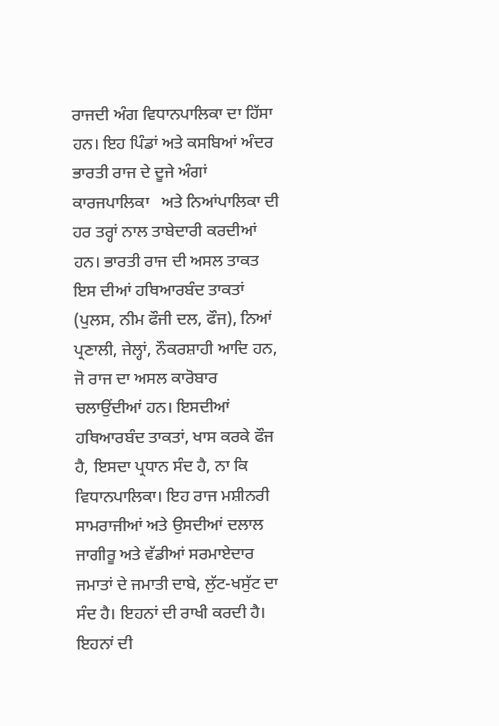ਰਾਜਦੀ ਅੰਗ ਵਿਧਾਨਪਾਲਿਕਾ ਦਾ ਹਿੱਸਾ ਹਨ। ਇਹ ਪਿੰਡਾਂ ਅਤੇ ਕਸਬਿਆਂ ਅੰਦਰ ਭਾਰਤੀ ਰਾਜ ਦੇ ਦੂਜੇ ਅੰਗਾਂ ਕਾਰਜਪਾਲਿਕਾ   ਅਤੇ ਨਿਆਂਪਾਲਿਕਾ ਦੀ ਹਰ ਤਰ੍ਹਾਂ ਨਾਲ ਤਾਬੇਦਾਰੀ ਕਰਦੀਆਂ ਹਨ। ਭਾਰਤੀ ਰਾਜ ਦੀ ਅਸਲ ਤਾਕਤ ਇਸ ਦੀਆਂ ਹਥਿਆਰਬੰਦ ਤਾਕਤਾਂ (ਪੁਲਸ, ਨੀਮ ਫੌਜੀ ਦਲ, ਫੌਜ), ਨਿਆਂ ਪ੍ਰਣਾਲੀ, ਜੇਲ੍ਹਾਂ, ਨੌਕਰਸ਼ਾਹੀ ਆਦਿ ਹਨ, ਜੋ ਰਾਜ ਦਾ ਅਸਲ ਕਾਰੋਬਾਰ ਚਲਾਉਂਦੀਆਂ ਹਨ। ਇਸਦੀਆਂ ਹਥਿਆਰਬੰਦ ਤਾਕਤਾਂ, ਖਾਸ ਕਰਕੇ ਫੌਜ ਹੈ, ਇਸਦਾ ਪ੍ਰਧਾਨ ਸੰਦ ਹੈ, ਨਾ ਕਿ ਵਿਧਾਨਪਾਲਿਕਾ। ਇਹ ਰਾਜ ਮਸ਼ੀਨਰੀ ਸਾਮਰਾਜੀਆਂ ਅਤੇ ਉਸਦੀਆਂ ਦਲਾਲ ਜਾਗੀਰੂ ਅਤੇ ਵੱਡੀਆਂ ਸਰਮਾਏਦਾਰ ਜਮਾਤਾਂ ਦੇ ਜਮਾਤੀ ਦਾਬੇ, ਲੁੱਟ-ਖਸੁੱਟ ਦਾ ਸੰਦ ਹੈ। ਇਹਨਾਂ ਦੀ ਰਾਖੀ ਕਰਦੀ ਹੈ। ਇਹਨਾਂ ਦੀ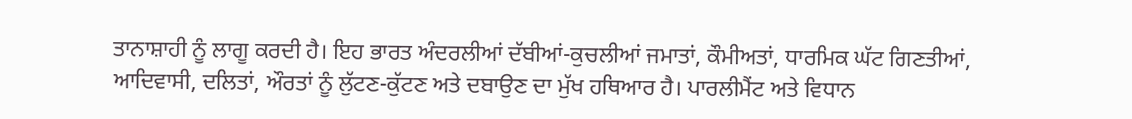ਤਾਨਾਸ਼ਾਹੀ ਨੂੰ ਲਾਗੂ ਕਰਦੀ ਹੈ। ਇਹ ਭਾਰਤ ਅੰਦਰਲੀਆਂ ਦੱਬੀਆਂ-ਕੁਚਲੀਆਂ ਜਮਾਤਾਂ, ਕੌਮੀਅਤਾਂ, ਧਾਰਮਿਕ ਘੱਟ ਗਿਣਤੀਆਂ, ਆਦਿਵਾਸੀ, ਦਲਿਤਾਂ, ਔਰਤਾਂ ਨੂੰ ਲੁੱਟਣ-ਕੁੱਟਣ ਅਤੇ ਦਬਾਉਣ ਦਾ ਮੁੱਖ ਹਥਿਆਰ ਹੈ। ਪਾਰਲੀਮੈਂਟ ਅਤੇ ਵਿਧਾਨ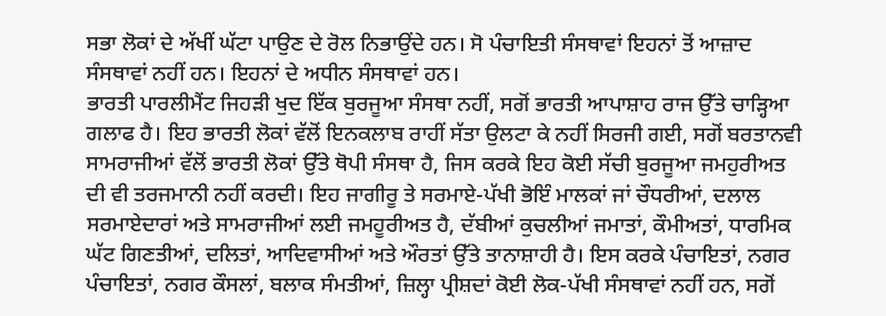ਸਭਾ ਲੋਕਾਂ ਦੇ ਅੱਖੀਂ ਘੱਟਾ ਪਾਉਣ ਦੇ ਰੋਲ ਨਿਭਾਉਂਦੇ ਹਨ। ਸੋ ਪੰਚਾਇਤੀ ਸੰਸਥਾਵਾਂ ਇਹਨਾਂ ਤੋਂ ਆਜ਼ਾਦ ਸੰਸਥਾਵਾਂ ਨਹੀਂ ਹਨ। ਇਹਨਾਂ ਦੇ ਅਧੀਨ ਸੰਸਥਾਵਾਂ ਹਨ।
ਭਾਰਤੀ ਪਾਰਲੀਮੈਂਟ ਜਿਹੜੀ ਖੁਦ ਇੱਕ ਬੁਰਜੂਆ ਸੰਸਥਾ ਨਹੀਂ, ਸਗੋਂ ਭਾਰਤੀ ਆਪਾਸ਼ਾਹ ਰਾਜ ਉੱਤੇ ਚਾੜ੍ਹਿਆ ਗਲਾਫ ਹੈ। ਇਹ ਭਾਰਤੀ ਲੋਕਾਂ ਵੱਲੋਂ ਇਨਕਲਾਬ ਰਾਹੀਂ ਸੱਤਾ ਉਲਟਾ ਕੇ ਨਹੀਂ ਸਿਰਜੀ ਗਈ, ਸਗੋਂ ਬਰਤਾਨਵੀ ਸਾਮਰਾਜੀਆਂ ਵੱਲੋਂ ਭਾਰਤੀ ਲੋਕਾਂ ਉੱਤੇ ਥੋਪੀ ਸੰਸਥਾ ਹੈ, ਜਿਸ ਕਰਕੇ ਇਹ ਕੋਈ ਸੱਚੀ ਬੁਰਜੂਆ ਜਮਹੁਰੀਅਤ ਦੀ ਵੀ ਤਰਜਮਾਨੀ ਨਹੀਂ ਕਰਦੀ। ਇਹ ਜਾਗੀਰੂ ਤੇ ਸਰਮਾਏ-ਪੱਖੀ ਭੋਇੰ ਮਾਲਕਾਂ ਜਾਂ ਚੌਧਰੀਆਂ, ਦਲਾਲ ਸਰਮਾਏਦਾਰਾਂ ਅਤੇ ਸਾਮਰਾਜੀਆਂ ਲਈ ਜਮਹੂਰੀਅਤ ਹੈ, ਦੱਬੀਆਂ ਕੁਚਲੀਆਂ ਜਮਾਤਾਂ, ਕੌਮੀਅਤਾਂ, ਧਾਰਮਿਕ ਘੱਟ ਗਿਣਤੀਆਂ, ਦਲਿਤਾਂ, ਆਦਿਵਾਸੀਆਂ ਅਤੇ ਔਰਤਾਂ ਉੱਤੇ ਤਾਨਾਸ਼ਾਹੀ ਹੈ। ਇਸ ਕਰਕੇ ਪੰਚਾਇਤਾਂ, ਨਗਰ ਪੰਚਾਇਤਾਂ, ਨਗਰ ਕੌਸਲਾਂ, ਬਲਾਕ ਸੰਮਤੀਆਂ, ਜ਼ਿਲ੍ਹਾ ਪ੍ਰੀਸ਼ਦਾਂ ਕੋਈ ਲੋਕ-ਪੱਖੀ ਸੰਸਥਾਵਾਂ ਨਹੀਂ ਹਨ, ਸਗੋਂ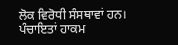ਲੋਕ ਵਿਰੋਧੀ ਸੰਸਥਾਵਾਂ ਹਨ।
ਪੰਚਾਇਤਾਂ ਹਾਕਮ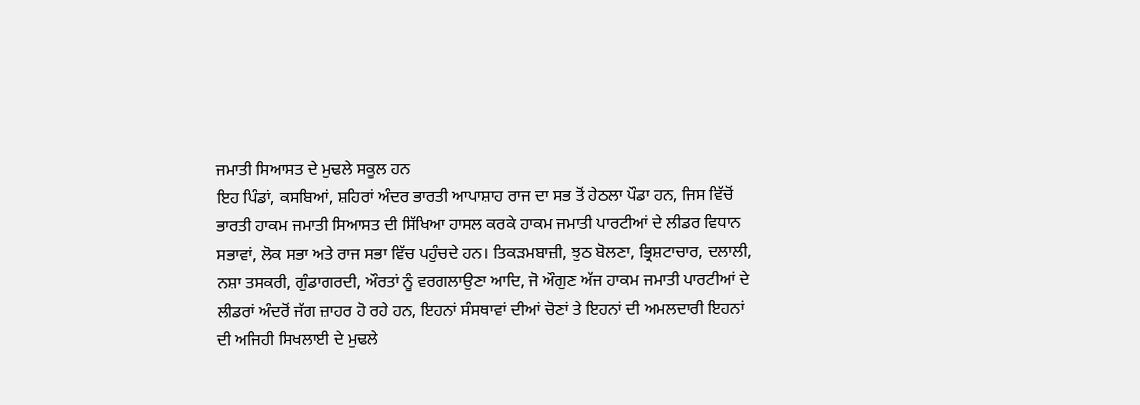ਜਮਾਤੀ ਸਿਆਸਤ ਦੇ ਮੁਢਲੇ ਸਕੂਲ ਹਨ
ਇਹ ਪਿੰਡਾਂ, ਕਸਬਿਆਂ, ਸ਼ਹਿਰਾਂ ਅੰਦਰ ਭਾਰਤੀ ਆਪਾਸ਼ਾਹ ਰਾਜ ਦਾ ਸਭ ਤੋਂ ਹੇਠਲਾ ਪੌਡਾ ਹਨ, ਜਿਸ ਵਿੱਚੋਂ ਭਾਰਤੀ ਹਾਕਮ ਜਮਾਤੀ ਸਿਆਸਤ ਦੀ ਸਿੱਖਿਆ ਹਾਸਲ ਕਰਕੇ ਹਾਕਮ ਜਮਾਤੀ ਪਾਰਟੀਆਂ ਦੇ ਲੀਡਰ ਵਿਧਾਨ ਸਭਾਵਾਂ, ਲੋਕ ਸਭਾ ਅਤੇ ਰਾਜ ਸਭਾ ਵਿੱਚ ਪਹੁੰਚਦੇ ਹਨ। ਤਿਕੜਮਬਾਜ਼ੀ, ਝੁਠ ਬੋਲਣਾ, ਭ੍ਰਿਸ਼ਟਾਚਾਰ, ਦਲਾਲੀ, ਨਸ਼ਾ ਤਸਕਰੀ, ਗੁੰਡਾਗਰਦੀ, ਔਰਤਾਂ ਨੂੰ ਵਰਗਲਾਉਣਾ ਆਦਿ, ਜੋ ਔਗੁਣ ਅੱਜ ਹਾਕਮ ਜਮਾਤੀ ਪਾਰਟੀਆਂ ਦੇ ਲੀਡਰਾਂ ਅੰਦਰੋਂ ਜੱਗ ਜ਼ਾਹਰ ਹੋ ਰਹੇ ਹਨ, ਇਹਨਾਂ ਸੰਸਥਾਵਾਂ ਦੀਆਂ ਚੋਣਾਂ ਤੇ ਇਹਨਾਂ ਦੀ ਅਮਲਦਾਰੀ ਇਹਨਾਂ ਦੀ ਅਜਿਹੀ ਸਿਖਲਾਈ ਦੇ ਮੁਢਲੇ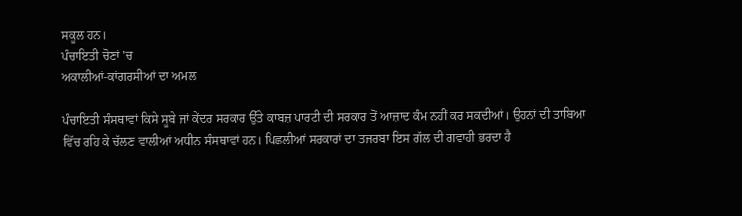ਸਕੂਲ ਹਨ।
ਪੰਚਾਇਤੀ ਚੋਣਾਂ 'ਚ
ਅਕਾਲੀਆਂ-ਕਾਂਗਰਸੀਆਂ ਦਾ ਅਮਲ

ਪੰਚਾਇਤੀ ਸੰਸਥਾਵਾਂ ਕਿਸੇ ਸੂਬੇ ਜਾਂ ਕੇਂਦਰ ਸਰਕਾਰ ਉੱਤੇ ਕਾਬਜ਼ ਪਾਰਟੀ ਦੀ ਸਰਕਾਰ ਤੋਂ ਆਜ਼ਾਦ ਕੰਮ ਨਹੀਂ ਕਰ ਸਕਦੀਆਂ। ਉਹਨਾਂ ਦੀ ਤਾਬਿਆ ਵਿੱਚ ਰਹਿ ਕੇ ਚੱਲਣ ਵਾਲੀਆਂ ਅਧੀਨ ਸੰਸਥਾਵਾਂ ਹਨ। ਪਿਛਲੀਆਂ ਸਰਕਾਰਾਂ ਦਾ ਤਜਰਬਾ ਇਸ ਗੱਲ ਦੀ ਗਵਾਹੀ ਭਰਦਾ ਹੈ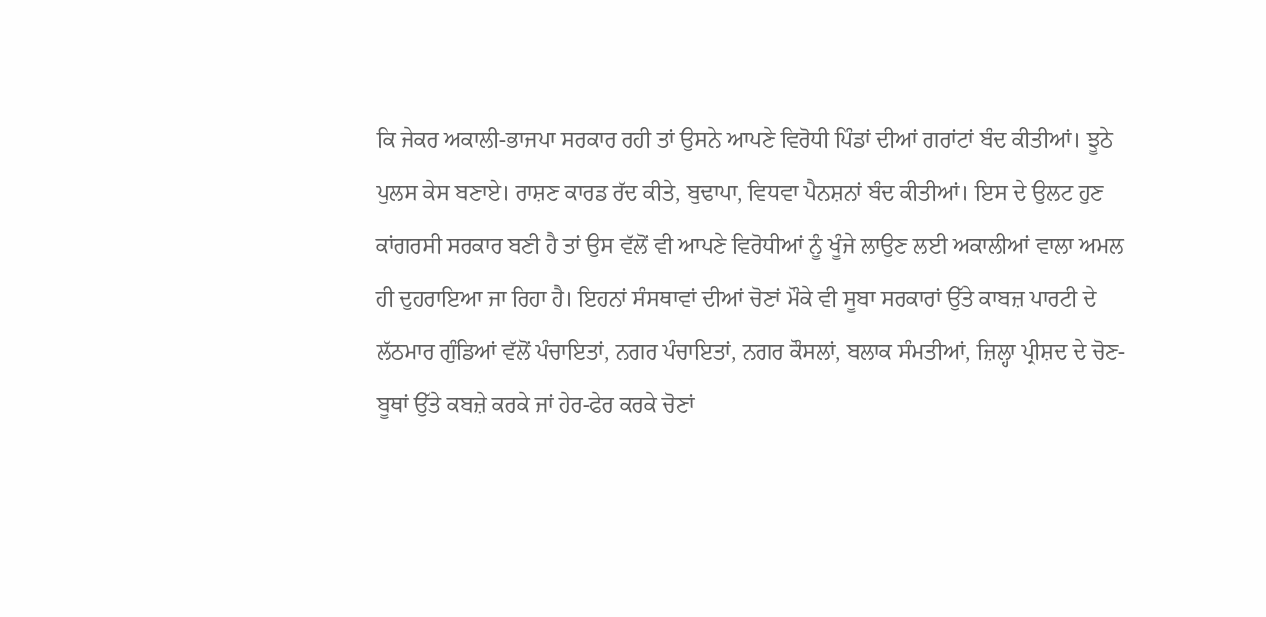ਕਿ ਜੇਕਰ ਅਕਾਲੀ-ਭਾਜਪਾ ਸਰਕਾਰ ਰਹੀ ਤਾਂ ਉਸਨੇ ਆਪਣੇ ਵਿਰੋਧੀ ਪਿੰਡਾਂ ਦੀਆਂ ਗਰਾਂਟਾਂ ਬੰਦ ਕੀਤੀਆਂ। ਝੂਠੇ ਪੁਲਸ ਕੇਸ ਬਣਾਏ। ਰਾਸ਼ਣ ਕਾਰਡ ਰੱਦ ਕੀਤੇ, ਬੁਢਾਪਾ, ਵਿਧਵਾ ਪੈਨਸ਼ਨਾਂ ਬੰਦ ਕੀਤੀਆਂ। ਇਸ ਦੇ ਉਲਟ ਹੁਣ ਕਾਂਗਰਸੀ ਸਰਕਾਰ ਬਣੀ ਹੈ ਤਾਂ ਉਸ ਵੱਲੋਂ ਵੀ ਆਪਣੇ ਵਿਰੋਧੀਆਂ ਨੂੰ ਖੂੰਜੇ ਲਾਉਣ ਲਈ ਅਕਾਲੀਆਂ ਵਾਲਾ ਅਮਲ ਹੀ ਦੁਹਰਾਇਆ ਜਾ ਰਿਹਾ ਹੈ। ਇਹਨਾਂ ਸੰਸਥਾਵਾਂ ਦੀਆਂ ਚੋਣਾਂ ਮੌਕੇ ਵੀ ਸੂਬਾ ਸਰਕਾਰਾਂ ਉੱਤੇ ਕਾਬਜ਼ ਪਾਰਟੀ ਦੇ ਲੱਠਮਾਰ ਗੁੰਡਿਆਂ ਵੱਲੋਂ ਪੰਚਾਇਤਾਂ, ਨਗਰ ਪੰਚਾਇਤਾਂ, ਨਗਰ ਕੌਸਲਾਂ, ਬਲਾਕ ਸੰਮਤੀਆਂ, ਜ਼ਿਲ੍ਹਾ ਪ੍ਰੀਸ਼ਦ ਦੇ ਚੋਣ-ਬੂਥਾਂ ਉੱਤੇ ਕਬਜ਼ੇ ਕਰਕੇ ਜਾਂ ਹੇਰ-ਫੇਰ ਕਰਕੇ ਚੋਣਾਂ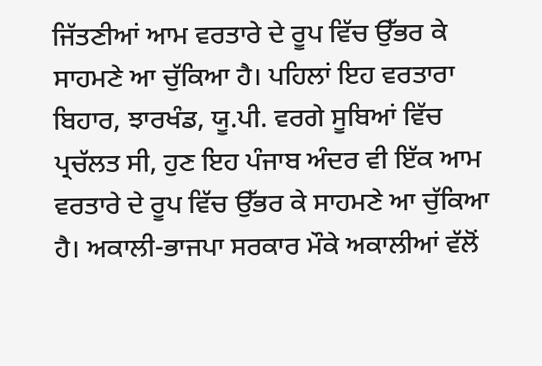ਜਿੱਤਣੀਆਂ ਆਮ ਵਰਤਾਰੇ ਦੇ ਰੂਪ ਵਿੱਚ ਉੱਭਰ ਕੇ ਸਾਹਮਣੇ ਆ ਚੁੱਕਿਆ ਹੈ। ਪਹਿਲਾਂ ਇਹ ਵਰਤਾਰਾ ਬਿਹਾਰ, ਝਾਰਖੰਡ, ਯੂ.ਪੀ. ਵਰਗੇ ਸੂਬਿਆਂ ਵਿੱਚ ਪ੍ਰਚੱਲਤ ਸੀ, ਹੁਣ ਇਹ ਪੰਜਾਬ ਅੰਦਰ ਵੀ ਇੱਕ ਆਮ ਵਰਤਾਰੇ ਦੇ ਰੂਪ ਵਿੱਚ ਉੱਭਰ ਕੇ ਸਾਹਮਣੇ ਆ ਚੁੱਕਿਆ ਹੈ। ਅਕਾਲੀ-ਭਾਜਪਾ ਸਰਕਾਰ ਮੌਕੇ ਅਕਾਲੀਆਂ ਵੱਲੋਂ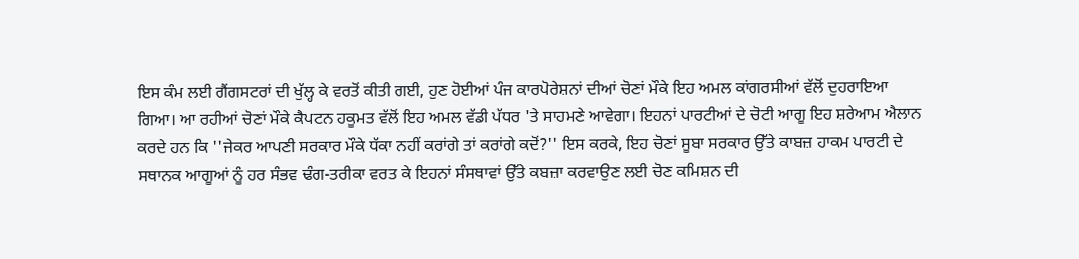ਇਸ ਕੰਮ ਲਈ ਗੈਂਗਸਟਰਾਂ ਦੀ ਖੁੱਲ੍ਹ ਕੇ ਵਰਤੋਂ ਕੀਤੀ ਗਈ, ਹੁਣ ਹੋਈਆਂ ਪੰਜ ਕਾਰਪੋਰੇਸ਼ਨਾਂ ਦੀਆਂ ਚੋਣਾਂ ਮੌਕੇ ਇਹ ਅਮਲ ਕਾਂਗਰਸੀਆਂ ਵੱਲੋਂ ਦੁਹਰਾਇਆ ਗਿਆ। ਆ ਰਹੀਆਂ ਚੋਣਾਂ ਮੌਕੇ ਕੈਪਟਨ ਹਕੂਮਤ ਵੱਲੋਂ ਇਹ ਅਮਲ ਵੱਡੀ ਪੱਧਰ 'ਤੇ ਸਾਹਮਣੇ ਆਵੇਗਾ। ਇਹਨਾਂ ਪਾਰਟੀਆਂ ਦੇ ਚੋਟੀ ਆਗੂ ਇਹ ਸ਼ਰੇਆਮ ਐਲਾਨ ਕਰਦੇ ਹਨ ਕਿ ''ਜੇਕਰ ਆਪਣੀ ਸਰਕਾਰ ਮੌਕੇ ਧੱਕਾ ਨਹੀਂ ਕਰਾਂਗੇ ਤਾਂ ਕਰਾਂਗੇ ਕਦੋਂ?'' ਇਸ ਕਰਕੇ, ਇਹ ਚੋਣਾਂ ਸੂਬਾ ਸਰਕਾਰ ਉੱਤੇ ਕਾਬਜ਼ ਹਾਕਮ ਪਾਰਟੀ ਦੇ ਸਥਾਨਕ ਆਗੂਆਂ ਨੂੰ ਹਰ ਸੰਭਵ ਢੰਗ-ਤਰੀਕਾ ਵਰਤ ਕੇ ਇਹਨਾਂ ਸੰਸਥਾਵਾਂ ਉੱਤੇ ਕਬਜ਼ਾ ਕਰਵਾਉਣ ਲਈ ਚੋਣ ਕਮਿਸ਼ਨ ਦੀ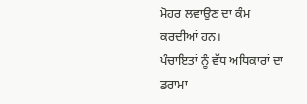ਮੋਹਰ ਲਵਾਉਣ ਦਾ ਕੰਮ ਕਰਦੀਆਂ ਹਨ।
ਪੰਚਾਇਤਾਂ ਨੂੰ ਵੱਧ ਅਧਿਕਾਰਾਂ ਦਾ ਡਰਾਮਾ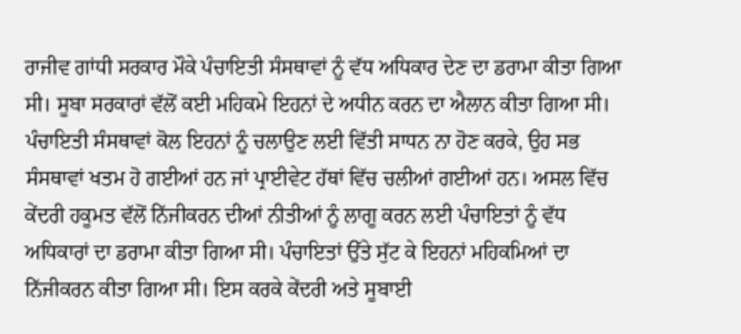ਰਾਜੀਵ ਗਾਂਧੀ ਸਰਕਾਰ ਮੌਕੇ ਪੰਚਾਇਤੀ ਸੰਸਥਾਵਾਂ ਨੂੰ ਵੱਧ ਅਧਿਕਾਰ ਦੇਣ ਦਾ ਡਰਾਮਾ ਕੀਤਾ ਗਿਆ ਸੀ। ਸੂਬਾ ਸਰਕਾਰਾਂ ਵੱਲੋਂ ਕਈ ਮਹਿਕਮੇ ਇਹਨਾਂ ਦੇ ਅਧੀਨ ਕਰਨ ਦਾ ਐਲਾਨ ਕੀਤਾ ਗਿਆ ਸੀ। ਪੰਚਾਇਤੀ ਸੰਸਥਾਵਾਂ ਕੋਲ ਇਹਨਾਂ ਨੂੰ ਚਲਾਉਣ ਲਈ ਵਿੱਤੀ ਸਾਧਨ ਨਾ ਹੋਣ ਕਰਕੇ, ਉਹ ਸਭ ਸੰਸਥਾਵਾਂ ਖਤਮ ਹੋ ਗਈਆਂ ਹਨ ਜਾਂ ਪ੍ਰਾਈਵੇਟ ਹੱਥਾਂ ਵਿੱਚ ਚਲੀਆਂ ਗਈਆਂ ਹਨ। ਅਸਲ ਵਿੱਚ ਕੇਂਦਰੀ ਹਕੂਮਤ ਵੱਲੋਂ ਨਿੱਜੀਕਰਨ ਦੀਆਂ ਨੀਤੀਆਂ ਨੂੰ ਲਾਗੂ ਕਰਨ ਲਈ ਪੰਚਾਇਤਾਂ ਨੂੰ ਵੱਧ ਅਧਿਕਾਰਾਂ ਦਾ ਡਰਾਮਾ ਕੀਤਾ ਗਿਆ ਸੀ। ਪੰਚਾਇਤਾਂ ਉੱਤੇ ਸੁੱਟ ਕੇ ਇਹਨਾਂ ਮਹਿਕਮਿਆਂ ਦਾ ਨਿੱਜੀਕਰਨ ਕੀਤਾ ਗਿਆ ਸੀ। ਇਸ ਕਰਕੇ ਕੇਂਦਰੀ ਅਤੇ ਸੂਬਾਈ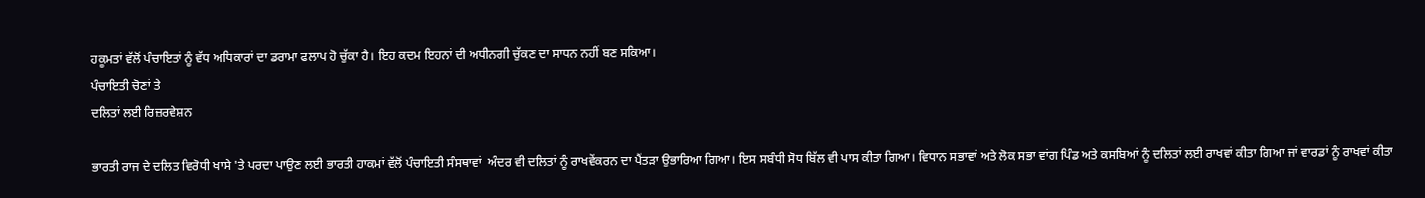ਹਕੂਮਤਾਂ ਵੱਲੋਂ ਪੰਚਾਇਤਾਂ ਨੂੰ ਵੱਧ ਅਧਿਕਾਰਾਂ ਦਾ ਡਰਾਮਾ ਫਲਾਪ ਹੋ ਚੁੱਕਾ ਹੈ। ਇਹ ਕਦਮ ਇਹਨਾਂ ਦੀ ਅਧੀਨਗੀ ਚੁੱਕਣ ਦਾ ਸਾਧਨ ਨਹੀਂ ਬਣ ਸਕਿਆ।
ਪੰਚਾਇਤੀ ਚੋਣਾਂ ਤੇ
ਦਲਿਤਾਂ ਲਈ ਰਿਜ਼ਰਵੇਸ਼ਨ

ਭਾਰਤੀ ਰਾਜ ਦੇ ਦਲਿਤ ਵਿਰੋਧੀ ਖਾਸੇ 'ਤੇ ਪਰਦਾ ਪਾਉਣ ਲਈ ਭਾਰਤੀ ਹਾਕਮਾਂ ਵੱਲੋਂ ਪੰਚਾਇਤੀ ਸੰਸਥਾਵਾਂ  ਅੰਦਰ ਵੀ ਦਲਿਤਾਂ ਨੂੰ ਰਾਖਵੇਂਕਰਨ ਦਾ ਪੈਂਤੜਾ ਉਭਾਰਿਆ ਗਿਆ। ਇਸ ਸਬੰਧੀ ਸੋਧ ਬਿੱਲ ਵੀ ਪਾਸ ਕੀਤਾ ਗਿਆ। ਵਿਧਾਨ ਸਭਾਵਾਂ ਅਤੇ ਲੋਕ ਸਭਾ ਵਾਂਗ ਪਿੰਡ ਅਤੇ ਕਸਬਿਆਂ ਨੂੰ ਦਲਿਤਾਂ ਲਈ ਰਾਖਵਾਂ ਕੀਤਾ ਗਿਆ ਜਾਂ ਵਾਰਡਾਂ ਨੂੰ ਰਾਖਵਾਂ ਕੀਤਾ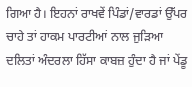ਗਿਆ ਹੈ। ਇਹਨਾਂ ਰਾਖਵੇਂ ਪਿੰਡਾਂ/ਵਾਰਡਾਂ ਉੱਪਰ ਚਾਹੇ ਤਾਂ ਹਾਕਮ ਪਾਰਟੀਆਂ ਨਾਲ ਜੁੜਿਆ ਦਲਿਤਾਂ ਅੰਦਰਲਾ ਹਿੱਸਾ ਕਾਬਜ਼ ਹੁੰਦਾ ਹੈ ਜਾਂ ਪੇਂਡੂ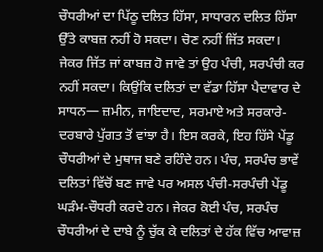ਚੌਧਰੀਆਂ ਦਾ ਪਿੱਠੂ ਦਲਿਤ ਹਿੱਸਾ, ਸਾਧਾਰਨ ਦਲਿਤ ਹਿੱਸਾ ਉੱਤੇ ਕਾਬਜ਼ ਨਹੀਂ ਹੋ ਸਕਦਾ। ਚੋਣ ਨਹੀਂ ਜਿੱਤ ਸਕਦਾ। ਜੇਕਰ ਜਿੱਤ ਜਾਂ ਕਾਬਜ਼ ਹੋ ਜਾਵੇ ਤਾਂ ਉਹ ਪੰਚੀ, ਸਰਪੰਚੀ ਕਰ  ਨਹੀਂ ਸਕਦਾ। ਕਿਉਂਕਿ ਦਲਿਤਾਂ ਦਾ ਵੱਡਾ ਹਿੱਸਾ ਪੈਦਾਵਾਰ ਦੇ ਸਾਧਨ— ਜ਼ਮੀਨ, ਜਾਇਦਾਦ, ਸਰਮਾਏ ਅਤੇ ਸਰਕਾਰੇ-ਦਰਬਾਰੇ ਪੁੱਗਤ ਤੋਂ ਵਾਂਝਾ ਹੈ। ਇਸ ਕਰਕੇ, ਇਹ ਹਿੱਸੇ ਪੇਂਡੂ ਚੌਧਰੀਆਂ ਦੇ ਮੁਥਾਜ ਬਣੇ ਰਹਿੰਦੇ ਹਨ। ਪੰਚ, ਸਰਪੰਚ ਭਾਵੇਂ ਦਲਿਤਾਂ ਵਿੱਚੋਂ ਬਣ ਜਾਵੇ ਪਰ ਅਸਲ ਪੰਚੀ-ਸਰਪੰਚੀ ਪੇਂਡੂ ਘੜੰਮ-ਚੌਧਰੀ ਕਰਦੇ ਹਨ। ਜੇਕਰ ਕੋਈ ਪੰਚ, ਸਰਪੰਚ ਚੌਧਰੀਆਂ ਦੇ ਦਾਬੇ ਨੂੰ ਚੁੱਕ ਕੇ ਦਲਿਤਾਂ ਦੇ ਹੱਕ ਵਿੱਚ ਆਵਾਜ਼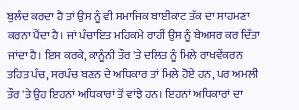ਬੁਲੰਦ ਕਰਦਾ ਹੈ ਤਾਂ ਉਸ ਨੂੰ ਵੀ ਸਮਾਜਿਕ ਬਾਈਕਾਟ ਤੱਕ ਦਾ ਸਾਹਮਣਾ ਕਰਨਾ ਪੈਂਦਾ ਹੈ। ਜਾਂ ਪੰਚਾਇਤ ਮਹਿਕਮੇ ਰਾਹੀਂ ਉਸ ਨੂੰ ਬੇਅਸਰ ਕਰ ਦਿੱਤਾ ਜਾਂਦਾ ਹੈ। ਇਸ ਕਰਕੇ, ਕਾਨੂੰਨੀ ਤੌਰ 'ਤੇ ਦਲਿਤ ਨੂੰ ਮਿਲੇ ਰਾਖਵੇਂਕਰਨ ਤਹਿਤ ਪੰਚ, ਸਰਪੰਚ ਬਣਨ ਦੇ ਅਧਿਕਾਰ ਤਾਂ ਮਿਲੇ ਹੋਏ ਹਨ, ਪਰ ਅਮਲੀ ਤੌਰ 'ਤੇ ਉਹ ਇਹਨਾਂ ਅਧਿਕਾਰਾਂ ਤੋਂ ਵਾਂਝੇ ਹਨ। ਇਹਨਾਂ ਅਧਿਕਾਰਾਂ ਦਾ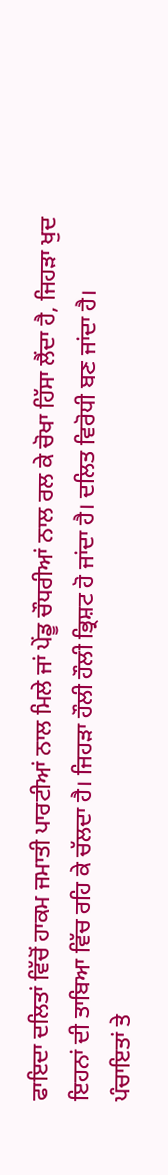ਫਾਇਦਾ ਦਲਿਤਾਂ ਵਿੱਚੋਂ ਹਾਕਮ ਜਮਾਤੀ ਪਾਰਟੀਆਂ ਨਾਲ ਮਿਲੇ ਜਾਂ ਪੇਂਡੂ ਚੌਧਰੀਆਂ ਨਾਲ ਰਲ ਕੇ ਚੋਖਾ ਹਿੱਸਾ ਲੈਂਦਾ ਹੈ, ਜਿਹੜਾ ਖੁਦ ਇਹਨਾਂ ਦੀ ਤਾਬਿਆ ਵਿੱਚ ਰਹਿ ਕੇ ਚੱਲਦਾ ਹੈ। ਜਿਹੜਾ ਹੌਲੀ ਹੌਲੀ ਭ੍ਰਿਸ਼ਟ ਹੋ ਜਾਂਦਾ ਹੈ। ਦਲਿਤ ਵਿਰੋਧੀ ਬਣ ਜਾਂਦਾ ਹੈ।
ਪੰਚਾਇਤਾਂ ਤੇ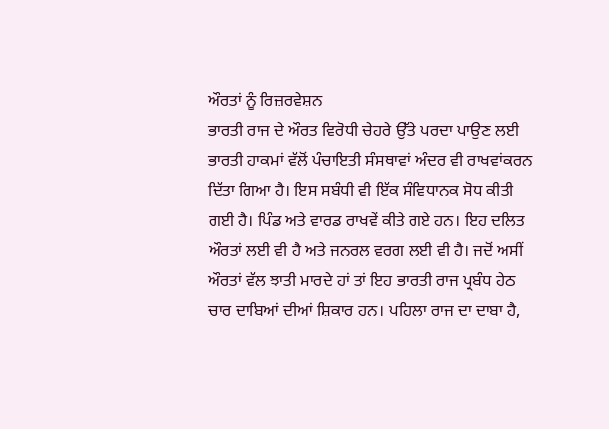ਔਰਤਾਂ ਨੂੰ ਰਿਜ਼ਰਵੇਸ਼ਨ
ਭਾਰਤੀ ਰਾਜ ਦੇ ਔਰਤ ਵਿਰੋਧੀ ਚੇਹਰੇ ਉੱਤੇ ਪਰਦਾ ਪਾਉਣ ਲਈ ਭਾਰਤੀ ਹਾਕਮਾਂ ਵੱਲੋਂ ਪੰਚਾਇਤੀ ਸੰਸਥਾਵਾਂ ਅੰਦਰ ਵੀ ਰਾਖਵਾਂਕਰਨ ਦਿੱਤਾ ਗਿਆ ਹੈ। ਇਸ ਸਬੰਧੀ ਵੀ ਇੱਕ ਸੰਵਿਧਾਨਕ ਸੋਧ ਕੀਤੀ ਗਈ ਹੈ। ਪਿੰਡ ਅਤੇ ਵਾਰਡ ਰਾਖਵੇਂ ਕੀਤੇ ਗਏ ਹਨ। ਇਹ ਦਲਿਤ ਔਰਤਾਂ ਲਈ ਵੀ ਹੈ ਅਤੇ ਜਨਰਲ ਵਰਗ ਲਈ ਵੀ ਹੈ। ਜਦੋਂ ਅਸੀਂ ਔਰਤਾਂ ਵੱਲ ਝਾਤੀ ਮਾਰਦੇ ਹਾਂ ਤਾਂ ਇਹ ਭਾਰਤੀ ਰਾਜ ਪ੍ਰਬੰਧ ਹੇਠ ਚਾਰ ਦਾਬਿਆਂ ਦੀਆਂ ਸ਼ਿਕਾਰ ਹਨ। ਪਹਿਲਾ ਰਾਜ ਦਾ ਦਾਬਾ ਹੈ,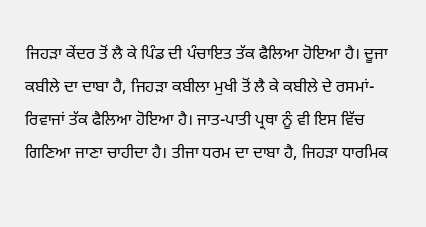ਜਿਹੜਾ ਕੇਂਦਰ ਤੋਂ ਲੈ ਕੇ ਪਿੰਡ ਦੀ ਪੰਚਾਇਤ ਤੱਕ ਫੈਲਿਆ ਹੋਇਆ ਹੈ। ਦੂਜਾ ਕਬੀਲੇ ਦਾ ਦਾਬਾ ਹੈ, ਜਿਹੜਾ ਕਬੀਲਾ ਮੁਖੀ ਤੋਂ ਲੈ ਕੇ ਕਬੀਲੇ ਦੇ ਰਸਮਾਂ-ਰਿਵਾਜਾਂ ਤੱਕ ਫੈਲਿਆ ਹੋਇਆ ਹੈ। ਜਾਤ-ਪਾਤੀ ਪ੍ਰਥਾ ਨੂੰ ਵੀ ਇਸ ਵਿੱਚ ਗਿਣਿਆ ਜਾਣਾ ਚਾਹੀਦਾ ਹੈ। ਤੀਜਾ ਧਰਮ ਦਾ ਦਾਬਾ ਹੈ, ਜਿਹੜਾ ਧਾਰਮਿਕ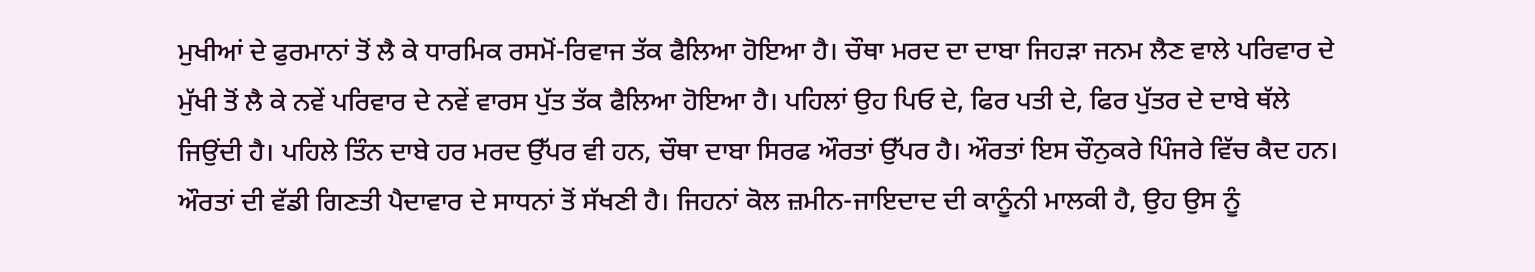ਮੁਖੀਆਂ ਦੇ ਫੁਰਮਾਨਾਂ ਤੋਂ ਲੈ ਕੇ ਧਾਰਮਿਕ ਰਸਮੋਂ-ਰਿਵਾਜ ਤੱਕ ਫੈਲਿਆ ਹੋਇਆ ਹੈ। ਚੌਥਾ ਮਰਦ ਦਾ ਦਾਬਾ ਜਿਹੜਾ ਜਨਮ ਲੈਣ ਵਾਲੇ ਪਰਿਵਾਰ ਦੇ ਮੁੱਖੀ ਤੋਂ ਲੈ ਕੇ ਨਵੇਂ ਪਰਿਵਾਰ ਦੇ ਨਵੇਂ ਵਾਰਸ ਪੁੱਤ ਤੱਕ ਫੈਲਿਆ ਹੋਇਆ ਹੈ। ਪਹਿਲਾਂ ਉਹ ਪਿਓ ਦੇ, ਫਿਰ ਪਤੀ ਦੇ, ਫਿਰ ਪੁੱਤਰ ਦੇ ਦਾਬੇ ਥੱਲੇ ਜਿਉਂਦੀ ਹੈ। ਪਹਿਲੇ ਤਿੰਨ ਦਾਬੇ ਹਰ ਮਰਦ ਉੱਪਰ ਵੀ ਹਨ, ਚੌਥਾ ਦਾਬਾ ਸਿਰਫ ਔਰਤਾਂ ਉੱਪਰ ਹੈ। ਔਰਤਾਂ ਇਸ ਚੌਨੁਕਰੇ ਪਿੰਜਰੇ ਵਿੱਚ ਕੈਦ ਹਨ। ਔਰਤਾਂ ਦੀ ਵੱਡੀ ਗਿਣਤੀ ਪੈਦਾਵਾਰ ਦੇ ਸਾਧਨਾਂ ਤੋਂ ਸੱਖਣੀ ਹੈ। ਜਿਹਨਾਂ ਕੋਲ ਜ਼ਮੀਨ-ਜਾਇਦਾਦ ਦੀ ਕਾਨੂੰਨੀ ਮਾਲਕੀ ਹੈ, ਉਹ ਉਸ ਨੂੰ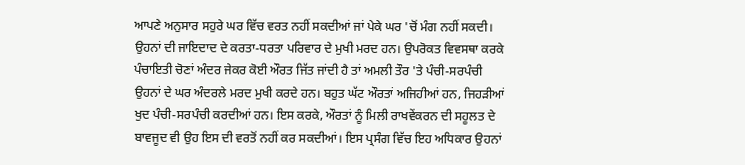ਆਪਣੇ ਅਨੁਸਾਰ ਸਹੁਰੇ ਘਰ ਵਿੱਚ ਵਰਤ ਨਹੀਂ ਸਕਦੀਆਂ ਜਾਂ ਪੇਕੇ ਘਰ 'ਚੋਂ ਮੰਗ ਨਹੀਂ ਸਕਦੀ। ਉਹਨਾਂ ਦੀ ਜਾਇਦਾਦ ਦੇ ਕਰਤਾ-ਧਰਤਾ ਪਰਿਵਾਰ ਦੇ ਮੁਖੀ ਮਰਦ ਹਨ। ਉਪਰੋਕਤ ਵਿਵਸਥਾ ਕਰਕੇ ਪੰਚਾਇਤੀ ਚੋਣਾਂ ਅੰਦਰ ਜੇਕਰ ਕੋਈ ਔਰਤ ਜਿੱਤ ਜਾਂਦੀ ਹੈ ਤਾਂ ਅਮਲੀ ਤੌਰ 'ਤੇ ਪੰਚੀ-ਸਰਪੰਚੀ ਉਹਨਾਂ ਦੇ ਘਰ ਅੰਦਰਲੇ ਮਰਦ ਮੁਖੀ ਕਰਦੇ ਹਨ। ਬਹੁਤ ਘੱਟ ਔਰਤਾਂ ਅਜਿਹੀਆਂ ਹਨ, ਜਿਹੜੀਆਂ ਖੁਦ ਪੰਚੀ-ਸਰਪੰਚੀ ਕਰਦੀਆਂ ਹਨ। ਇਸ ਕਰਕੇ, ਔਰਤਾਂ ਨੂੰ ਮਿਲੀ ਰਾਖਵੇਂਕਰਨ ਦੀ ਸਹੂਲਤ ਦੇ ਬਾਵਜੂਦ ਵੀ ਉਹ ਇਸ ਦੀ ਵਰਤੋਂ ਨਹੀਂ ਕਰ ਸਕਦੀਆਂ। ਇਸ ਪ੍ਰਸੰਗ ਵਿੱਚ ਇਹ ਅਧਿਕਾਰ ਉਹਨਾਂ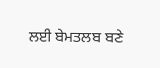ਲਈ ਬੇਮਤਲਬ ਬਣੇ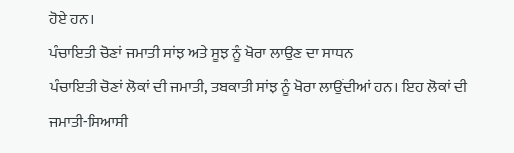ਹੋਏ ਹਨ।
ਪੰਚਾਇਤੀ ਚੋਣਾਂ ਜਮਾਤੀ ਸਾਂਝ ਅਤੇ ਸੂਝ ਨੂੰ ਖੋਰਾ ਲਾਉਣ ਦਾ ਸਾਧਨ
ਪੰਚਾਇਤੀ ਚੋਣਾਂ ਲੋਕਾਂ ਦੀ ਜਮਾਤੀ, ਤਬਕਾਤੀ ਸਾਂਝ ਨੂੰ ਖੋਰਾ ਲਾਉਂਦੀਆਂ ਹਨ। ਇਹ ਲੋਕਾਂ ਦੀ ਜਮਾਤੀ-ਸਿਆਸੀ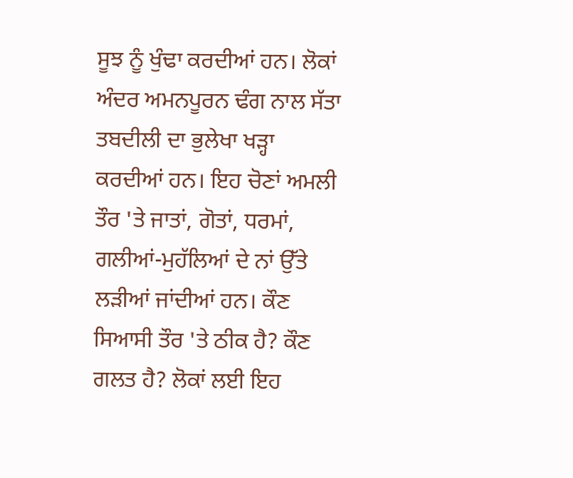ਸੂਝ ਨੂੰ ਖੁੰਢਾ ਕਰਦੀਆਂ ਹਨ। ਲੋਕਾਂ ਅੰਦਰ ਅਮਨਪੂਰਨ ਢੰਗ ਨਾਲ ਸੱਤਾ ਤਬਦੀਲੀ ਦਾ ਭੁਲੇਖਾ ਖੜ੍ਹਾ ਕਰਦੀਆਂ ਹਨ। ਇਹ ਚੋਣਾਂ ਅਮਲੀ ਤੌਰ 'ਤੇ ਜਾਤਾਂ, ਗੋਤਾਂ, ਧਰਮਾਂ, ਗਲੀਆਂ-ਮੁਹੱਲਿਆਂ ਦੇ ਨਾਂ ਉੱਤੇ ਲੜੀਆਂ ਜਾਂਦੀਆਂ ਹਨ। ਕੌਣ ਸਿਆਸੀ ਤੌਰ 'ਤੇ ਠੀਕ ਹੈ? ਕੌਣ ਗਲਤ ਹੈ? ਲੋਕਾਂ ਲਈ ਇਹ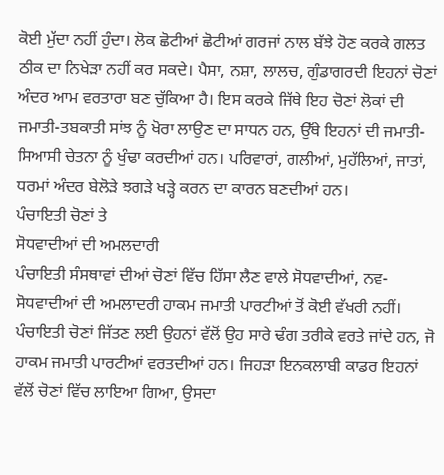ਕੋਈ ਮੁੱਦਾ ਨਹੀਂ ਹੁੰਦਾ। ਲੋਕ ਛੋਟੀਆਂ ਛੋਟੀਆਂ ਗਰਜਾਂ ਨਾਲ ਬੱਝੇ ਹੋਣ ਕਰਕੇ ਗਲਤ ਠੀਕ ਦਾ ਨਿਖੇੜਾ ਨਹੀਂ ਕਰ ਸਕਦੇ। ਪੈਸਾ, ਨਸ਼ਾ, ਲਾਲਚ, ਗੁੰਡਾਗਰਦੀ ਇਹਨਾਂ ਚੋਣਾਂ ਅੰਦਰ ਆਮ ਵਰਤਾਰਾ ਬਣ ਚੁੱਕਿਆ ਹੈ। ਇਸ ਕਰਕੇ ਜਿੱਥੇ ਇਹ ਚੋਣਾਂ ਲੋਕਾਂ ਦੀ ਜਮਾਤੀ-ਤਬਕਾਤੀ ਸਾਂਝ ਨੂੰ ਖੋਰਾ ਲਾਉਣ ਦਾ ਸਾਧਨ ਹਨ, ਉੱਥੇ ਇਹਨਾਂ ਦੀ ਜਮਾਤੀ-ਸਿਆਸੀ ਚੇਤਨਾ ਨੂੰ ਖੁੰਢਾ ਕਰਦੀਆਂ ਹਨ। ਪਰਿਵਾਰਾਂ, ਗਲੀਆਂ, ਮੁਹੱਲਿਆਂ, ਜਾਤਾਂ, ਧਰਮਾਂ ਅੰਦਰ ਬੇਲੋੜੇ ਝਗੜੇ ਖੜ੍ਹੇ ਕਰਨ ਦਾ ਕਾਰਨ ਬਣਦੀਆਂ ਹਨ।
ਪੰਚਾਇਤੀ ਚੋਣਾਂ ਤੇ
ਸੋਧਵਾਦੀਆਂ ਦੀ ਅਮਲਦਾਰੀ
ਪੰਚਾਇਤੀ ਸੰਸਥਾਵਾਂ ਦੀਆਂ ਚੋਣਾਂ ਵਿੱਚ ਹਿੱਸਾ ਲੈਣ ਵਾਲੇ ਸੋਧਵਾਦੀਆਂ, ਨਵ-ਸੋਧਵਾਦੀਆਂ ਦੀ ਅਮਲਾਦਰੀ ਹਾਕਮ ਜਮਾਤੀ ਪਾਰਟੀਆਂ ਤੋਂ ਕੋਈ ਵੱਖਰੀ ਨਹੀਂ। ਪੰਚਾਇਤੀ ਚੋਣਾਂ ਜਿੱਤਣ ਲਈ ਉਹਨਾਂ ਵੱਲੋਂ ਉਹ ਸਾਰੇ ਢੰਗ ਤਰੀਕੇ ਵਰਤੇ ਜਾਂਦੇ ਹਨ, ਜੋ ਹਾਕਮ ਜਮਾਤੀ ਪਾਰਟੀਆਂ ਵਰਤਦੀਆਂ ਹਨ। ਜਿਹੜਾ ਇਨਕਲਾਬੀ ਕਾਡਰ ਇਹਨਾਂ ਵੱਲੋਂ ਚੋਣਾਂ ਵਿੱਚ ਲਾਇਆ ਗਿਆ, ਉਸਦਾ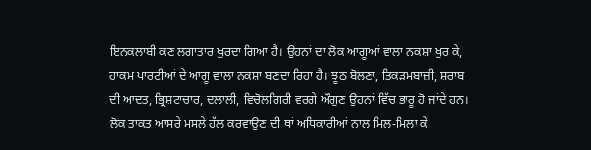ਇਨਕਲਾਬੀ ਕਣ ਲਗਾਤਾਰ ਖੁਰਦਾ ਗਿਆ ਹੈ। ਉਹਨਾਂ ਦਾ ਲੋਕ ਆਗੂਆਂ ਵਾਲਾ ਨਕਸ਼ਾ ਖੁਰ ਕੇ, ਹਾਕਮ ਪਾਰਟੀਆਂ ਦੇ ਆਗੂ ਵਾਲਾ ਨਕਸ਼ਾ ਬਣਦਾ ਰਿਹਾ ਹੈ। ਝੂਠ ਬੋਲਣਾ, ਤਿਕੜਮਬਾਜ਼ੀ, ਸ਼ਰਾਬ ਦੀ ਆਦਤ, ਭ੍ਰਿਸ਼ਟਾਚਾਰ, ਦਲਾਲੀ, ਵਿਚੋਲਗਿਰੀ ਵਰਗੇ ਔਗੁਣ ਉਹਨਾਂ ਵਿੱਚ ਭਾਰੂ ਹੋ ਜਾਂਦੇ ਹਨ। ਲੋਕ ਤਾਕਤ ਆਸਰੇ ਮਸਲੇ ਹੱਲ ਕਰਵਾਉਣ ਦੀ ਥਾਂ ਅਧਿਕਾਰੀਆਂ ਨਾਲ ਮਿਲ-ਮਿਲਾ ਕੇ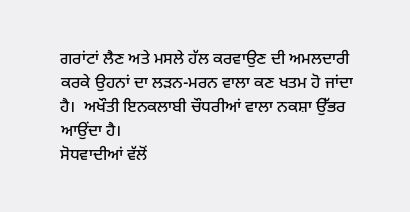ਗਰਾਂਟਾਂ ਲੈਣ ਅਤੇ ਮਸਲੇ ਹੱਲ ਕਰਵਾਉਣ ਦੀ ਅਮਲਦਾਰੀ ਕਰਕੇ ਉਹਨਾਂ ਦਾ ਲੜਨ-ਮਰਨ ਵਾਲਾ ਕਣ ਖਤਮ ਹੋ ਜਾਂਦਾ ਹੈ।  ਅਖੌਤੀ ਇਨਕਲਾਬੀ ਚੌਧਰੀਆਂ ਵਾਲਾ ਨਕਸ਼ਾ ਉੱਭਰ ਆਉਂਦਾ ਹੈ।
ਸੋਧਵਾਦੀਆਂ ਵੱਲੋਂ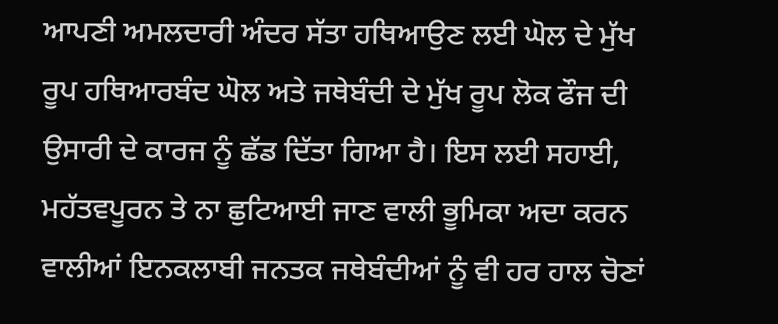ਆਪਣੀ ਅਮਲਦਾਰੀ ਅੰਦਰ ਸੱਤਾ ਹਥਿਆਉਣ ਲਈ ਘੋਲ ਦੇ ਮੁੱਖ ਰੂਪ ਹਥਿਆਰਬੰਦ ਘੋਲ ਅਤੇ ਜਥੇਬੰਦੀ ਦੇ ਮੁੱਖ ਰੂਪ ਲੋਕ ਫੌਜ ਦੀ ਉਸਾਰੀ ਦੇ ਕਾਰਜ ਨੂੰ ਛੱਡ ਦਿੱਤਾ ਗਿਆ ਹੈ। ਇਸ ਲਈ ਸਹਾਈ, ਮਹੱਤਵਪੂਰਨ ਤੇ ਨਾ ਛੁਟਿਆਈ ਜਾਣ ਵਾਲੀ ਭੂਮਿਕਾ ਅਦਾ ਕਰਨ ਵਾਲੀਆਂ ਇਨਕਲਾਬੀ ਜਨਤਕ ਜਥੇਬੰਦੀਆਂ ਨੂੰ ਵੀ ਹਰ ਹਾਲ ਚੋਣਾਂ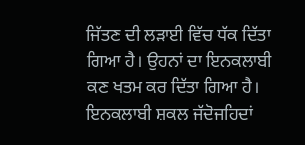ਜਿੱਤਣ ਦੀ ਲੜਾਈ ਵਿੱਚ ਧੱਕ ਦਿੱਤਾ ਗਿਆ ਹੈ। ਉਹਨਾਂ ਦਾ ਇਨਕਲਾਬੀ ਕਣ ਖਤਮ ਕਰ ਦਿੱਤਾ ਗਿਆ ਹੈ। ਇਨਕਲਾਬੀ ਸ਼ਕਲ ਜੱਦੋਜਹਿਦਾਂ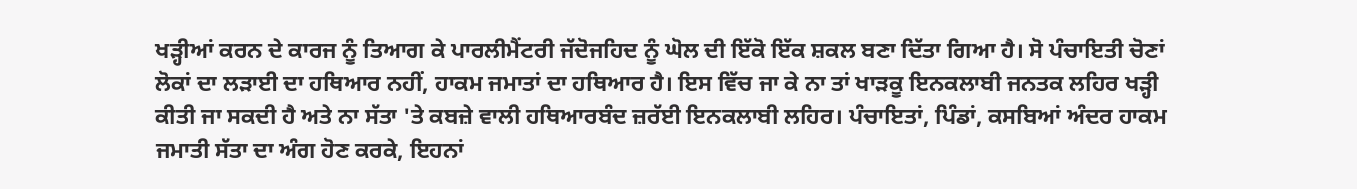ਖੜ੍ਹੀਆਂ ਕਰਨ ਦੇ ਕਾਰਜ ਨੂੰ ਤਿਆਗ ਕੇ ਪਾਰਲੀਮੈਂਟਰੀ ਜੱਦੋਜਹਿਦ ਨੂੰ ਘੋਲ ਦੀ ਇੱਕੋ ਇੱਕ ਸ਼ਕਲ ਬਣਾ ਦਿੱਤਾ ਗਿਆ ਹੈ। ਸੋ ਪੰਚਾਇਤੀ ਚੋਣਾਂ ਲੋਕਾਂ ਦਾ ਲੜਾਈ ਦਾ ਹਥਿਆਰ ਨਹੀਂ, ਹਾਕਮ ਜਮਾਤਾਂ ਦਾ ਹਥਿਆਰ ਹੈ। ਇਸ ਵਿੱਚ ਜਾ ਕੇ ਨਾ ਤਾਂ ਖਾੜਕੂ ਇਨਕਲਾਬੀ ਜਨਤਕ ਲਹਿਰ ਖੜ੍ਹੀ ਕੀਤੀ ਜਾ ਸਕਦੀ ਹੈ ਅਤੇ ਨਾ ਸੱਤਾ 'ਤੇ ਕਬਜ਼ੇ ਵਾਲੀ ਹਥਿਆਰਬੰਦ ਜ਼ਰੱਈ ਇਨਕਲਾਬੀ ਲਹਿਰ। ਪੰਚਾਇਤਾਂ, ਪਿੰਡਾਂ, ਕਸਬਿਆਂ ਅੰਦਰ ਹਾਕਮ ਜਮਾਤੀ ਸੱਤਾ ਦਾ ਅੰਗ ਹੋਣ ਕਰਕੇ, ਇਹਨਾਂ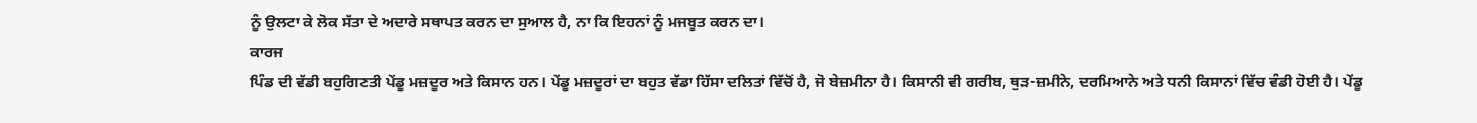ਨੂੰ ਉਲਟਾ ਕੇ ਲੋਕ ਸੱਤਾ ਦੇ ਅਦਾਰੇ ਸਥਾਪਤ ਕਰਨ ਦਾ ਸੁਆਲ ਹੈ, ਨਾ ਕਿ ਇਹਨਾਂ ਨੂੰ ਮਜਬੂਤ ਕਰਨ ਦਾ।
ਕਾਰਜ
ਪਿੰਡ ਦੀ ਵੱਡੀ ਬਹੁਗਿਣਤੀ ਪੇਂਡੂ ਮਜ਼ਦੂਰ ਅਤੇ ਕਿਸਾਨ ਹਨ। ਪੇਂਡੂ ਮਜ਼ਦੂਰਾਂ ਦਾ ਬਹੁਤ ਵੱਡਾ ਹਿੱਸਾ ਦਲਿਤਾਂ ਵਿੱਚੋਂ ਹੈ, ਜੋ ਬੇਜ਼ਮੀਨਾ ਹੈ। ਕਿਸਾਨੀ ਵੀ ਗਰੀਬ, ਥੁੜ-ਜ਼ਮੀਨੇ, ਦਰਮਿਆਨੇ ਅਤੇ ਧਨੀ ਕਿਸਾਨਾਂ ਵਿੱਚ ਵੰਡੀ ਹੋਈ ਹੈ। ਪੇਂਡੂ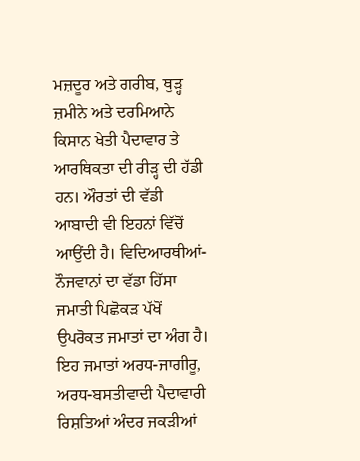ਮਜ਼ਦੂਰ ਅਤੇ ਗਰੀਬ, ਥੁੜ੍ਹ ਜ਼ਮੀਨੇ ਅਤੇ ਦਰਮਿਆਨੇ ਕਿਸਾਨ ਖੇਤੀ ਪੈਦਾਵਾਰ ਤੇ ਆਰਥਿਕਤਾ ਦੀ ਰੀੜ੍ਹ ਦੀ ਹੱਡੀ ਹਨ। ਔਰਤਾਂ ਦੀ ਵੱਡੀ ਆਬਾਦੀ ਵੀ ਇਹਨਾਂ ਵਿੱਚੋਂ ਆਉਂਦੀ ਹੈ। ਵਿਦਿਆਰਥੀਆਂ-ਨੌਜਵਾਨਾਂ ਦਾ ਵੱਡਾ ਹਿੱਸਾ ਜਮਾਤੀ ਪਿਛੋਕੜ ਪੱਖੋਂ ਉਪਰੋਕਤ ਜਮਾਤਾਂ ਦਾ ਅੰਗ ਹੈ। ਇਹ ਜਮਾਤਾਂ ਅਰਧ-ਜਾਗੀਰੂ, ਅਰਧ-ਬਸਤੀਵਾਦੀ ਪੈਦਾਵਾਰੀ ਰਿਸ਼ਤਿਆਂ ਅੰਦਰ ਜਕੜੀਆਂ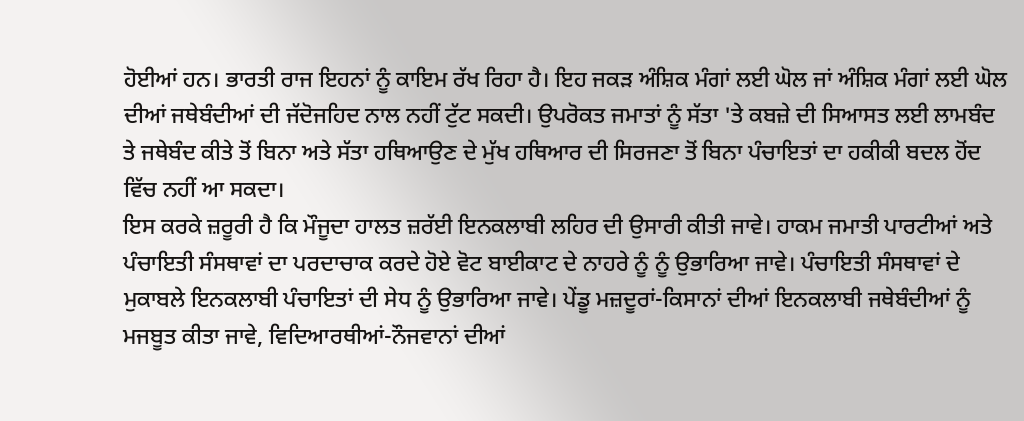ਹੋਈਆਂ ਹਨ। ਭਾਰਤੀ ਰਾਜ ਇਹਨਾਂ ਨੂੰ ਕਾਇਮ ਰੱਖ ਰਿਹਾ ਹੈ। ਇਹ ਜਕੜ ਅੰਸ਼ਿਕ ਮੰਗਾਂ ਲਈ ਘੋਲ ਜਾਂ ਅੰਸ਼ਿਕ ਮੰਗਾਂ ਲਈ ਘੋਲ ਦੀਆਂ ਜਥੇਬੰਦੀਆਂ ਦੀ ਜੱਦੋਜਹਿਦ ਨਾਲ ਨਹੀਂ ਟੁੱਟ ਸਕਦੀ। ਉਪਰੋਕਤ ਜਮਾਤਾਂ ਨੂੰ ਸੱਤਾ 'ਤੇ ਕਬਜ਼ੇ ਦੀ ਸਿਆਸਤ ਲਈ ਲਾਮਬੰਦ ਤੇ ਜਥੇਬੰਦ ਕੀਤੇ ਤੋਂ ਬਿਨਾ ਅਤੇ ਸੱਤਾ ਹਥਿਆਉਣ ਦੇ ਮੁੱਖ ਹਥਿਆਰ ਦੀ ਸਿਰਜਣਾ ਤੋਂ ਬਿਨਾ ਪੰਚਾਇਤਾਂ ਦਾ ਹਕੀਕੀ ਬਦਲ ਹੋਂਦ ਵਿੱਚ ਨਹੀਂ ਆ ਸਕਦਾ।
ਇਸ ਕਰਕੇ ਜ਼ਰੂਰੀ ਹੈ ਕਿ ਮੌਜੂਦਾ ਹਾਲਤ ਜ਼ਰੱਈ ਇਨਕਲਾਬੀ ਲਹਿਰ ਦੀ ਉਸਾਰੀ ਕੀਤੀ ਜਾਵੇ। ਹਾਕਮ ਜਮਾਤੀ ਪਾਰਟੀਆਂ ਅਤੇ ਪੰਚਾਇਤੀ ਸੰਸਥਾਵਾਂ ਦਾ ਪਰਦਾਚਾਕ ਕਰਦੇ ਹੋਏ ਵੋਟ ਬਾਈਕਾਟ ਦੇ ਨਾਹਰੇ ਨੂੰ ਨੂੰ ਉਭਾਰਿਆ ਜਾਵੇ। ਪੰਚਾਇਤੀ ਸੰਸਥਾਵਾਂ ਦੇ ਮੁਕਾਬਲੇ ਇਨਕਲਾਬੀ ਪੰਚਾਇਤਾਂ ਦੀ ਸੇਧ ਨੂੰ ਉਭਾਰਿਆ ਜਾਵੇ। ਪੇਂਡੂ ਮਜ਼ਦੂਰਾਂ-ਕਿਸਾਨਾਂ ਦੀਆਂ ਇਨਕਲਾਬੀ ਜਥੇਬੰਦੀਆਂ ਨੂੰ ਮਜਬੂਤ ਕੀਤਾ ਜਾਵੇ, ਵਿਦਿਆਰਥੀਆਂ-ਨੌਜਵਾਨਾਂ ਦੀਆਂ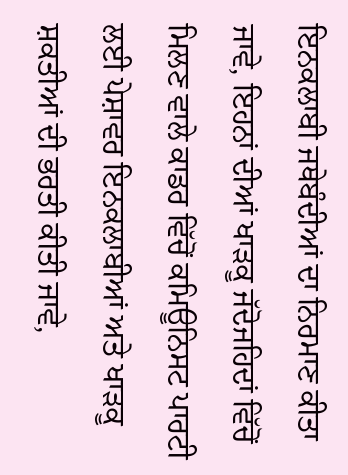ਇਨਕਲਾਬੀ ਜਥੇਬੰਦੀਆਂ ਦਾ ਨਿਰਮਾਣ ਕੀਤਾ ਜਾਵੇ, ਇਹਨਾਂ ਦੀਆਂ ਖਾੜਕੂ ਜੱਦੋਜਹਿਦਾਂ ਵਿੱਚੋਂ ਮਿਲਣ ਵਾਲੇ ਕਾਡਰ ਵਿੱਚੋਂ ਕਮਿਊਨਿਸਟ ਪਾਰਟੀ ਲਈ ਪੇਸ਼ਾਵਰ ਇਨਕਲਾਬੀਆਂ ਅਤੇ ਖਾੜਕੂ ਸ਼ਕਤੀਆਂ ਦੀ ਭਰਤੀ ਕੀਤੀ ਜਾਵੇ,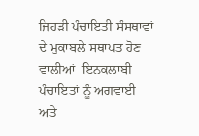ਜਿਹੜੀ ਪੰਚਾਇਤੀ ਸੰਸਥਾਵਾਂ ਦੇ ਮੁਕਾਬਲੇ ਸਥਾਪਤ ਹੋਣ ਵਾਲੀਆਂ  ਇਨਕਲਾਬੀ ਪੰਚਾਇਤਾਂ ਨੂੰ ਅਗਵਾਈ ਅਤੇ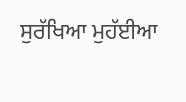ਸੁਰੱਖਿਆ ਮੁਹੱਈਆ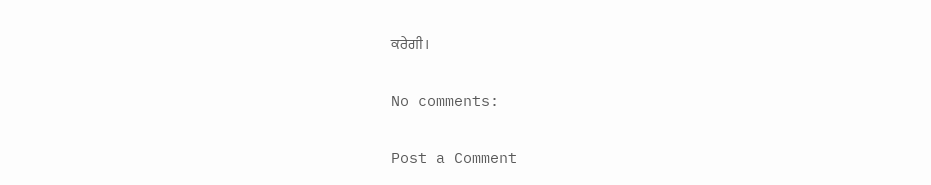ਕਰੇਗੀ।

No comments:

Post a Comment